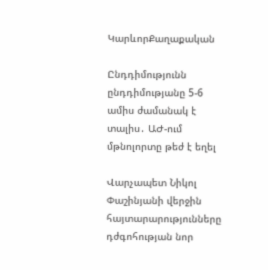ԿարևորՔաղաքական

Ընդդիմությունն ընդդիմությանը 5-6 ամիս ժամանակ է տալիս․ ԱԺ-ում մթնոլորտը թեժ է եղել

Վարչապետ Նիկոլ Փաշինյանի վերջին հայտարարությունները դժգոհության նոր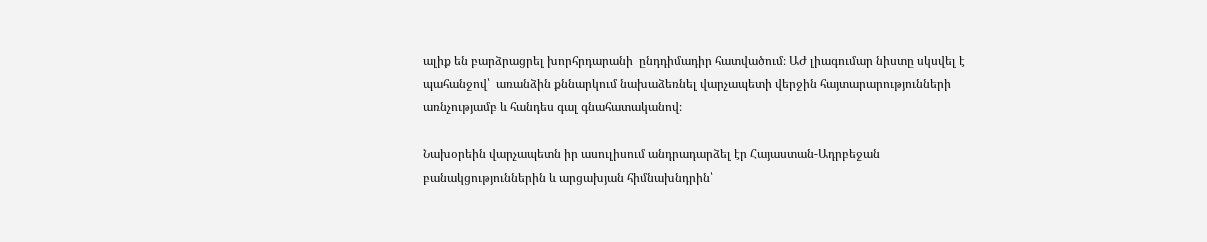ալիք են բարձրացրել խորհրդարանի  ընդդիմադիր հատվածում։ ԱԺ լիագումար նիստը սկսվել է պահանջով՝  առանձին քննարկում նախաձեռնել վարչապետի վերջին հայտարարությունների առնչությամբ և հանդես գալ գնահատականով։

Նախօրեին վարչապետն իր ասուլիսում անդրադարձել էր Հայաստան-Ադրբեջան բանակցություններին և արցախյան հիմնախնդրին՝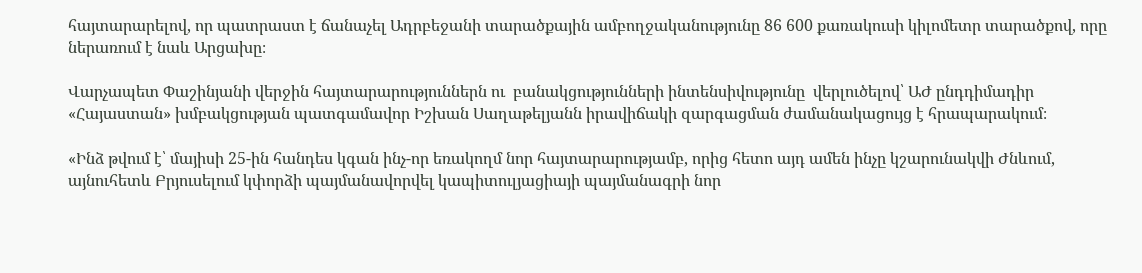հայտարարելով, որ պատրաստ է ճանաչել Ադրբեջանի տարածքային ամբողջականությունը 86 600 քառակուսի կիլոմետր տարածքով, որը ներառում է նաև Արցախը։

Վարչապետ Փաշինյանի վերջին հայտարարություններն ու  բանակցությունների ինտենսիվությունը  վերլուծելով՝ ԱԺ ընդդիմադիր «Հայաստան» խմբակցության պատգամավոր Իշխան Սաղաթելյանն իրավիճակի զարգացման ժամանակացույց է հրապարակում։

«Ինձ թվում է՝ մայիսի 25-ին հանդես կգան ինչ-որ եռակողմ նոր հայտարարությամբ, որից հետո այդ ամեն ինչը կշարունակվի Ժնևում, այնուհետև Բրյուսելում կփորձի պայմանավորվել կապիտուլյացիայի պայմանագրի նոր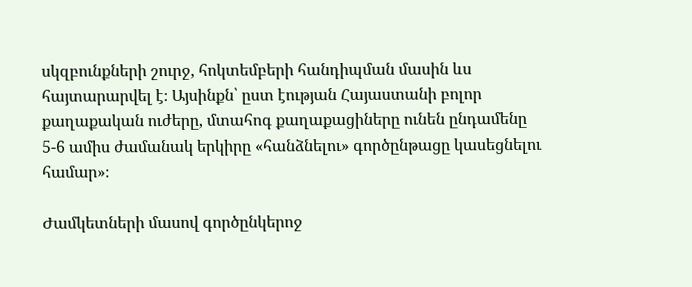սկզբունքների շուրջ, հոկտեմբերի հանդիպման մասին ևս հայտարարվել է։ Այսինքն՝ ըստ էության Հայաստանի բոլոր քաղաքական ուժերը, մտահոգ քաղաքացիները ունեն ընդամենը 5-6 ամիս ժամանակ երկիրը «հանձնելու» գործընթացը կասեցնելու համար»։

Ժամկետների մասով գործընկերոջ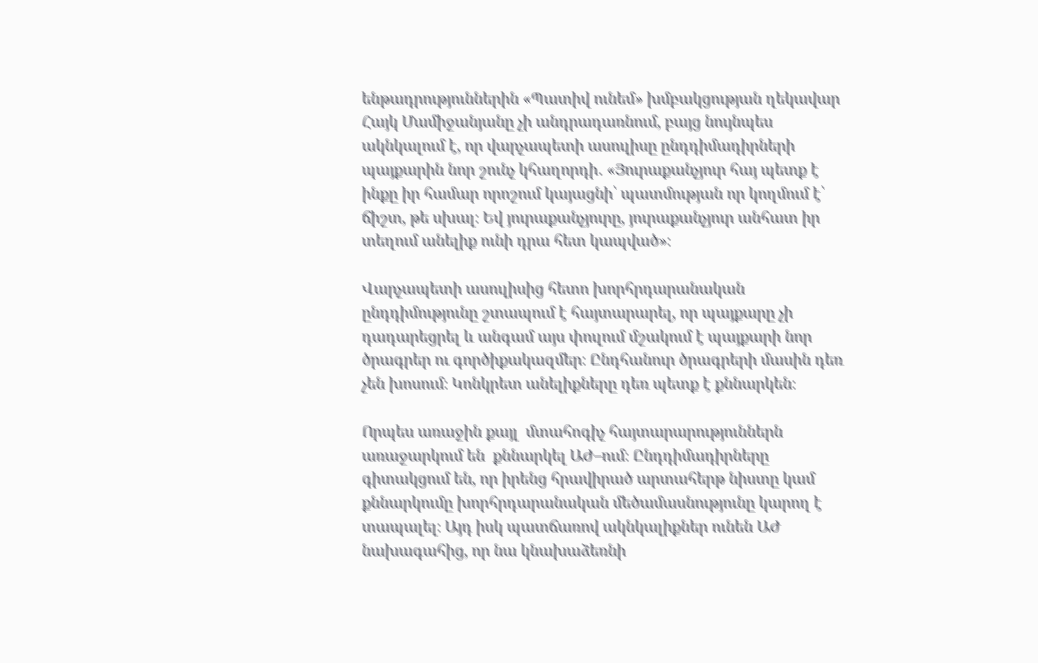ենթադրություններին «Պատիվ ունեմ» խմբակցության ղեկավար Հայկ Մամիջանյանը չի անդրադառնում, բայց նույնպես ակնկալում է, որ վարչապետի ասուլիսը ընդդիմադիրների պայքարին նոր շունչ կհաղորդի․ «Յուրաքանչյուր հայ պետք է ինքը իր համար որոշում կայացնի՝ պատմության որ կողմում է՝ ճիշտ, թե սխալ։ Եվ յուրաքանչյուրը, յուրաքանչյուր անհատ իր տեղում անելիք ունի դրա հետ կապված»։

Վարչապետի ասուլիսից հետո խորհրդարանական ընդդիմությունը շտապում է հայտարարել, որ պայքարը չի դադարեցրել և անգամ այս փուլում մշակում է պայքարի նոր ծրագրեր ու գործիքակազմեր։ Ընդհանուր ծրագրերի մասին դեռ չեն խոսում։ Կոնկրետ անելիքները դեռ պետք է քննարկեն։

Որպես առաջին քայլ  մտահոգիչ հայտարարություններն առաջարկում են  քննարկել ԱԺ–ում։ Ընդդիմադիրները գիտակցում են, որ իրենց հրավիրած արտահերթ նիստը կամ քննարկումը խորհրդարանական մեծամասնությունը կարող է տապալել։ Այդ իսկ պատճառով ակնկալիքներ ունեն ԱԺ նախագահից, որ նա կնախաձեռնի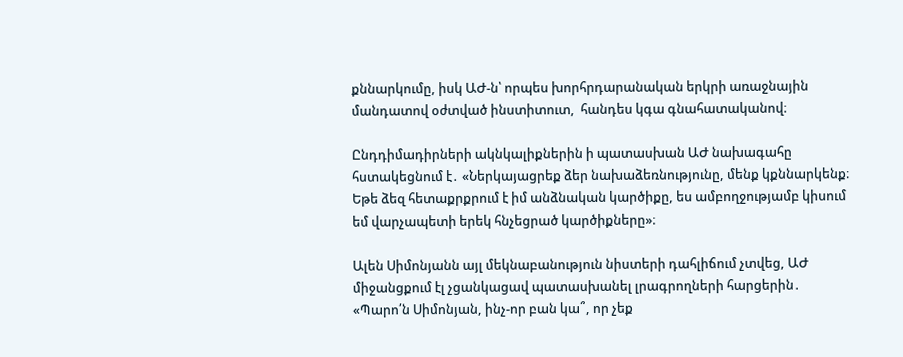քննարկումը, իսկ ԱԺ-ն՝ որպես խորհրդարանական երկրի առաջնային մանդատով օժտված ինստիտուտ,  հանդես կգա գնահատականով։

Ընդդիմադիրների ակնկալիքներին ի պատասխան ԱԺ նախագահը հստակեցնում է․ «Ներկայացրեք ձեր նախաձեռնությունը, մենք կքննարկենք։ Եթե ձեզ հետաքրքրում է իմ անձնական կարծիքը, ես ամբողջությամբ կիսում եմ վարչապետի երեկ հնչեցրած կարծիքները»։

Ալեն Սիմոնյանն այլ մեկնաբանություն նիստերի դահլիճում չտվեց, ԱԺ միջանցքում էլ չցանկացավ պատասխանել լրագրողների հարցերին․ «Պարո՛ն Սիմոնյան, ինչ-որ բան կա՞, որ չեք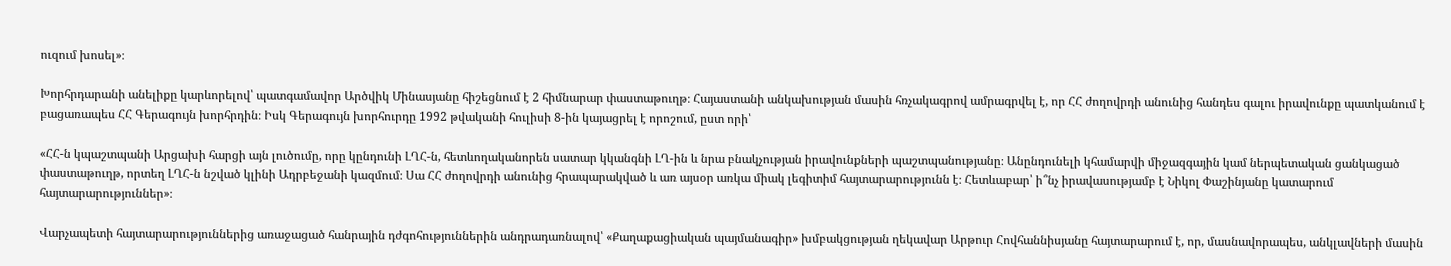ուզում խոսել»։

Խորհրդարանի անելիքը կարևորելով՝ պատգամավոր Արծվիկ Մինասյանը հիշեցնում է 2 հիմնարար փաստաթուղթ։ Հայաստանի անկախության մասին հռչակագրով ամրագրվել է, որ ՀՀ ժողովրդի անունից հանդես գալու իրավունքը պատկանում է բացառապես ՀՀ Գերագույն խորհրդին։ Իսկ Գերագույն խորհուրդը 1992 թվականի հուլիսի 8-ին կայացրել է որոշում, ըստ որի՝

«ՀՀ-ն կպաշտպանի Արցախի հարցի այն լուծումը, որը կընդունի ԼՂՀ-ն, հետևողականորեն սատար կկանգնի ԼՂ-ին և նրա բնակչության իրավունքների պաշտպանությանը։ Անընդունելի կհամարվի միջազգային կամ ներպետական ցանկացած փաստաթուղթ, որտեղ ԼՂՀ-ն նշված կլինի Ադրբեջանի կազմում։ Սա ՀՀ ժողովրդի անունից հրապարակված և առ այսօր առկա միակ լեգիտիմ հայտարարությունն է։ Հետևաբար՝ ի՞նչ իրավասությամբ է Նիկոլ Փաշինյանը կատարում հայտարարություններ»։

Վարչապետի հայտարարություններից առաջացած հանրային դժգոհություններին անդրադառնալով՝ «Քաղաքացիական պայմանագիր» խմբակցության ղեկավար Արթուր Հովհաննիսյանը հայտարարում է, որ, մասնավորապես, անկլավների մասին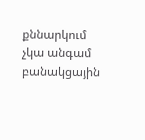քննարկում  չկա անգամ բանակցային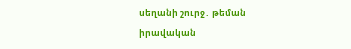սեղանի շուրջ․ թեման իրավական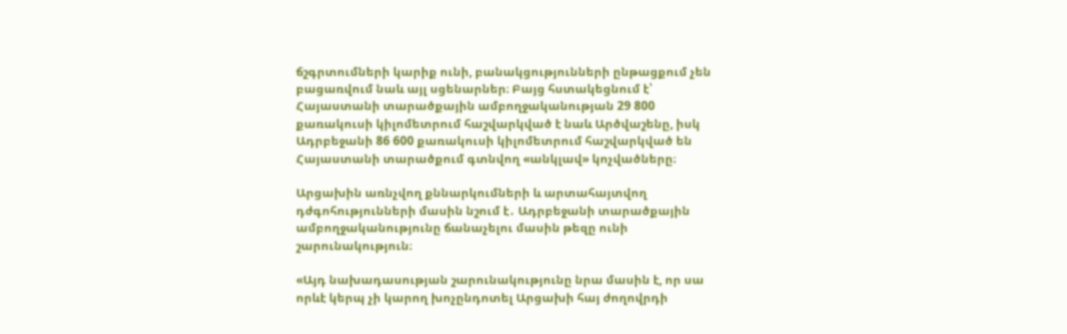ճշգրտումների կարիք ունի, բանակցությունների ընթացքում չեն բացառվում նաև այլ սցենարներ։ Բայց հստակեցնում է՝ Հայաստանի տարածքային ամբողջականության 29 800 քառակուսի կիլոմետրում հաշվարկված է նաև Արծվաշենը, իսկ Ադրբեջանի 86 600 քառակուսի կիլոմետրում հաշվարկված են Հայաստանի տարածքում գտնվող «անկլավ» կոչվածները։

Արցախին առնչվող քննարկումների և արտահայտվող դժգոհությունների մասին նշում է․ Ադրբեջանի տարածքային ամբողջականությունը ճանաչելու մասին թեզը ունի շարունակություն։

«Այդ նախադասության շարունակությունը նրա մասին է, որ սա որևէ կերպ չի կարող խոչընդոտել Արցախի հայ ժողովրդի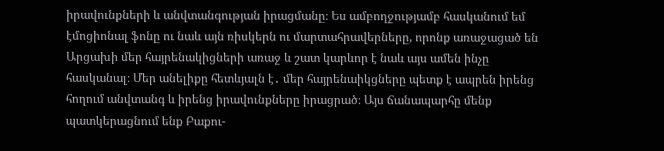իրավունքների և անվտանգության իրացմանը։ Ես ամբողջությամբ հասկանում եմ էմոցիոնալ ֆոնը ու նաև այն ռիսկերն ու մարտահրավերները, որոնք առաջացած են Արցախի մեր հայրենակիցների առաջ և շատ կարևոր է նաև այս ամեն ինչը հասկանալ։ Մեր անելիքը հետևյալն է․ մեր հայրենաիկցները պետք է ապրեն իրենց հողում անվտանգ և իրենց իրավունքները իրացրած։ Այս ճանապարհը մենք պատկերացնում ենք Բաքու-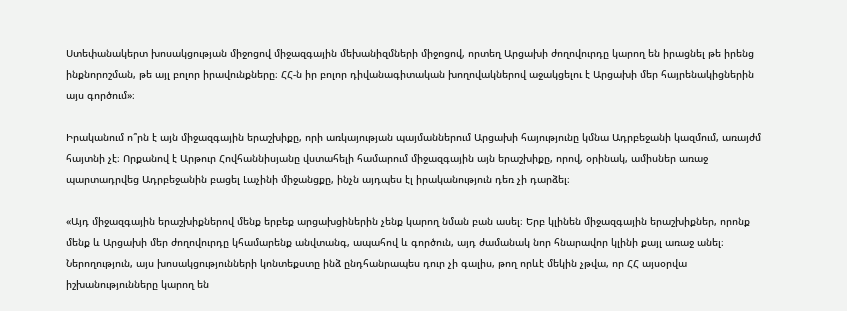Ստեփանակերտ խոսակցության միջոցով միջազգային մեխանիզմների միջոցով, որտեղ Արցախի ժողովուրդը կարող են իրացնել թե իրենց ինքնորոշման, թե այլ բոլոր իրավունքները։ ՀՀ-ն իր բոլոր դիվանագիտական խողովակներով աջակցելու է Արցախի մեր հայրենակիցներին այս գործում»։

Իրականում ո՞րն է այն միջազգային երաշխիքը, որի առկայության պայմաններում Արցախի հայությունը կմնա Ադրբեջանի կազմում, առայժմ հայտնի չէ։ Որքանով է Արթուր Հովհաննիսյանը վստահելի համարում միջազգային այն երաշխիքը, որով, օրինակ, ամիսներ առաջ պարտադրվեց Ադրբեջանին բացել Լաչինի միջանցքը, ինչն այդպես էլ իրականություն դեռ չի դարձել։

«Այդ միջազգային երաշխիքներով մենք երբեք արցախցիներին չենք կարող նման բան ասել։ Երբ կլինեն միջազգային երաշխիքներ, որոնք մենք և Արցախի մեր ժողովուրդը կհամարենք անվտանգ, ապահով և գործուն, այդ ժամանակ նոր հնարավոր կլինի քայլ առաջ անել։ Ներողություն, այս խոսակցությունների կոնտեքստը ինձ ընդհանրապես դուր չի գալիս, թող որևէ մեկին չթվա, որ ՀՀ այսօրվա իշխանությունները կարող են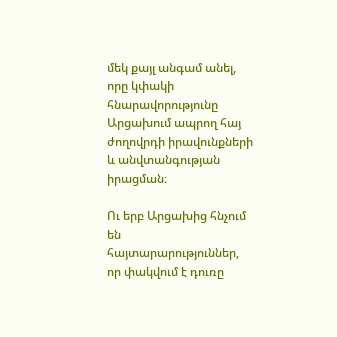մեկ քայլ անգամ անել, որը կփակի հնարավորությունը Արցախում ապրող հայ ժողովրդի իրավունքների և անվտանգության իրացման։

Ու երբ Արցախից հնչում են հայտարարություններ, որ փակվում է դուռը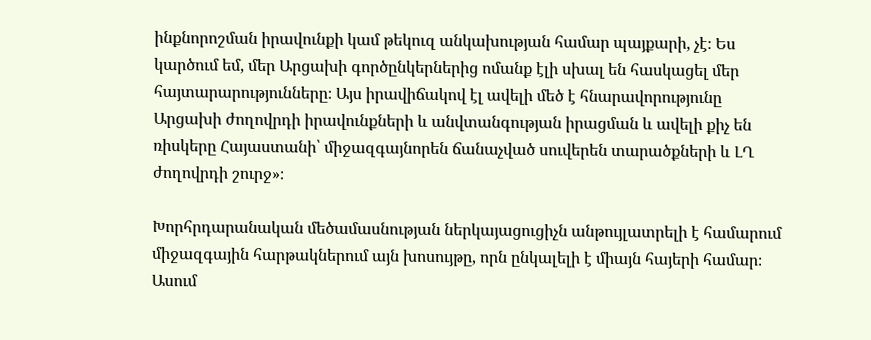ինքնորոշման իրավունքի կամ թեկուզ անկախության համար պայքարի, չէ։ Ես կարծում եմ, մեր Արցախի գործընկերներից ոմանք էլի սխալ են հասկացել մեր հայտարարությունները։ Այս իրավիճակով էլ ավելի մեծ է հնարավորությունը Արցախի ժողովրդի իրավունքների և անվտանգության իրացման և ավելի քիչ են ռիսկերը Հայաստանի՝ միջազգայնորեն ճանաչված սուվերեն տարածքների և ԼՂ ժողովրդի շուրջ»։

Խորհրդարանական մեծամասնության ներկայացուցիչն անթույլատրելի է համարում միջազգային հարթակներում այն խոսույթը, որն ընկալելի է միայն հայերի համար։ Ասում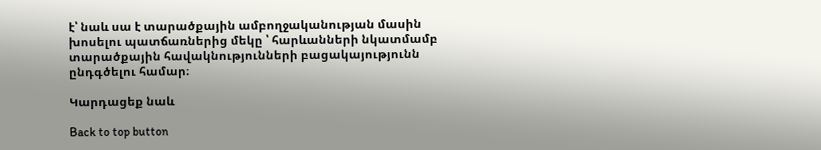է՝ նաև սա է տարածքային ամբողջականության մասին խոսելու պատճառներից մեկը ՝ հարևանների նկատմամբ տարածքային հավակնությունների բացակայությունն ընդգծելու համար։

Կարդացեք նաև

Back to top button